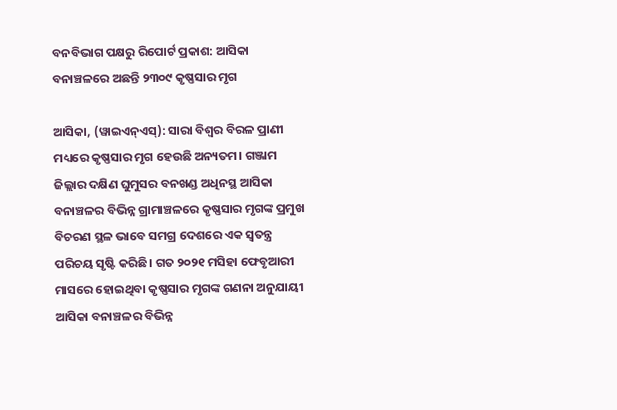ବନବିଭାଗ ପକ୍ଷରୁ ରିପୋର୍ଟ ପ୍ରକାଶ: ଆସିକା ବନାଞ୍ଚଳରେ ଅଛନ୍ତି ୨୩୦୯ କୃଷ୍ଣସାର ମୃଗ

ଆସିକା, (ୱାଇଏନ୍‍ଏସ୍‍): ସାରା ବିଶ୍ୱର ବିରଳ ପ୍ରାଣୀ ମଧ୍ୟରେ କୃଷ୍ଣସାର ମୃଗ ହେଉଛି ଅନ୍ୟତମ। ଗଞ୍ଜାମ ଜିଲ୍ଲାର ଦକ୍ଷିଣ ଘୁମୁସର ବନଖଣ୍ଡ ଅଧିନସ୍ଥ ଆସିକା ବନାଞ୍ଚଳର ବିଭିନ୍ନ ଗ୍ରାମାଞ୍ଚଳରେ କୃଷ୍ଣସାର ମୃଗଙ୍କ ପ୍ରମୁଖ ବିଚରଣ ସ୍ଥଳ ଭାବେ ସମଗ୍ର ଦେଶରେ ଏକ ସ୍ୱତନ୍ତ୍ର ପରିଚୟ ସୃଷ୍ଟି କରିଛି। ଗତ ୨୦୨୧ ମସିହା ଫେବୃଆରୀ ମାସରେ ହୋଇଥିବା କୃଷ୍ଣସାର ମୃଗଙ୍କ ଗଣନା ଅନୁଯାୟୀ ଆସିକା ବନାଞ୍ଚଳର ବିଭିନ୍ନ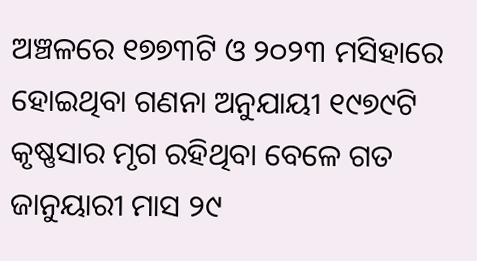ଅଞ୍ଚଳରେ ୧୭୭୩ଟି ଓ ୨୦୨୩ ମସିହାରେ ହୋଇଥିବା ଗଣନା ଅନୁଯାୟୀ ୧୯୭୯ଟି କୃଷ୍ଣସାର ମୃଗ ରହିଥିବା ବେଳେ ଗତ ଜାନୁୟାରୀ ମାସ ୨୯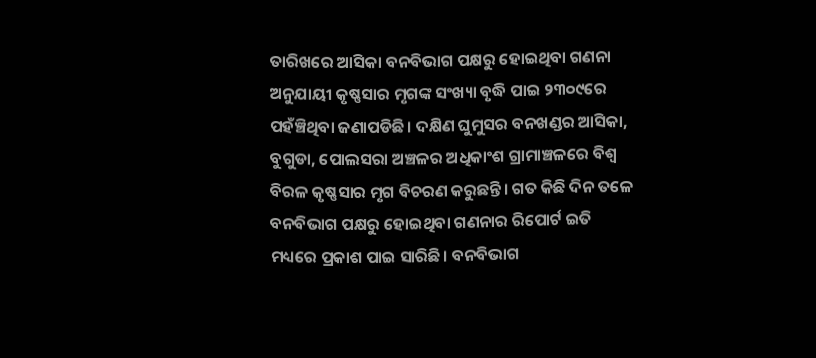ତାରିଖରେ ଆସିକା ବନବିଭାଗ ପକ୍ଷରୁ ହୋଇଥିବା ଗଣନା ଅନୁଯାୟୀ କୃଷ୍ଣସାର ମୃଗଙ୍କ ସଂଖ୍ୟା ବୃଦ୍ଧି ପାଇ ୨୩୦୯ରେ ପହଁଞ୍ଚିଥିବା ଜଣାପଡିଛି। ଦକ୍ଷିଣ ଘୁମୁସର ବନଖଣ୍ଡର ଆସିକା, ବୁଗୁଡା, ପୋଲସରା ଅଞ୍ଚଳର ଅଧିକାଂଶ ଗ୍ରାମାଞ୍ଚଳରେ ବିଶ୍ୱ ବିରଳ କୃଷ୍ଣସାର ମୃଗ ବିଚରଣ କରୁଛନ୍ତି। ଗତ କିଛି ଦିନ ତଳେ ବନବିଭାଗ ପକ୍ଷରୁ ହୋଇଥିବା ଗଣନାର ରିପୋର୍ଟ ଇତି ମଧ୍ୟରେ ପ୍ରକାଶ ପାଇ ସାରିଛି। ବନବିଭାଗ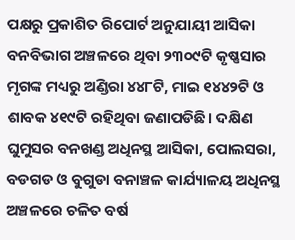ପକ୍ଷରୁ ପ୍ରକାଶିତ ରିପୋର୍ଟ ଅନୁଯାୟୀ ଆସିକା ବନବିଭାଗ ଅଞ୍ଚଳରେ ଥିବା ୨୩୦୯ଟି କୃଷ୍ଣସାର ମୃଗଙ୍କ ମଧ୍ୟରୁ ଅଣ୍ଡିରା ୪୪୮ଟି, ମାଇ ୧୪୪୨ଟି ଓ ଶାବକ ୪୧୯ଟି ରହିଥିବା ଜଣାପଡିଛି। ଦକ୍ଷିଣ ଘୁମୁସର ବନଖଣ୍ଡ ଅଧିନସ୍ଥ ଆସିକା, ପୋଲସରା, ବଡଗଡ ଓ ବୁଗୁଡା ବନାଞ୍ଚଳ କାର୍ଯ୍ୟାଳୟ ଅଧିନସ୍ଥ ଅଞ୍ଚଳରେ ଚଳିତ ବର୍ଷ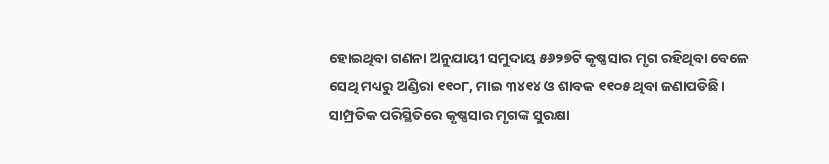ହୋଇଥିବା ଗଣନା ଅନୁଯାୟୀ ସମୁଦାୟ ୫୬୨୭ଟି କୃଷ୍ଣସାର ମୃଗ ରହିଥିବା ବେଳେ ସେଥି ମଧ୍ୟରୁ ଅଣ୍ଡିରା ୧୧୦୮, ମାଇ ୩୪୧୪ ଓ ଶାବକ ୧୧୦୫ ଥିବା ଜଣାପଡିଛି। ସାମ୍ପ୍ରତିକ ପରିସ୍ଥିତିରେ କୃଷ୍ଣସାର ମୃଗଙ୍କ ସୁରକ୍ଷା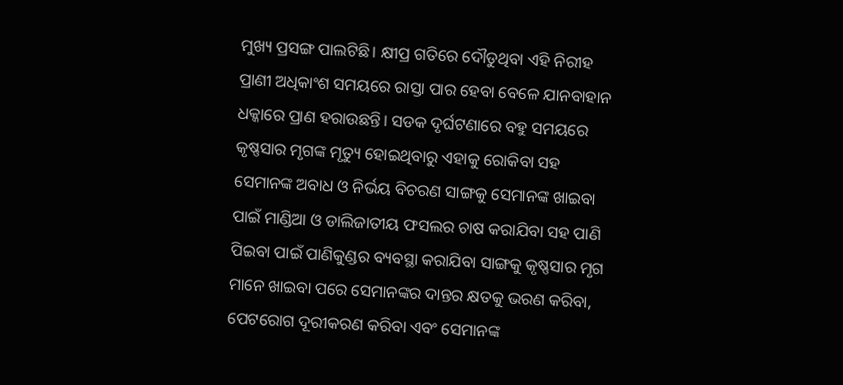ମୁଖ୍ୟ ପ୍ରସଙ୍ଗ ପାଲଟିଛି। କ୍ଷୀପ୍ର ଗତିରେ ଦୌଡୁଥିବା ଏହି ନିରୀହ ପ୍ରାଣୀ ଅଧିକାଂଶ ସମୟରେ ରାସ୍ତା ପାର ହେବା ବେଳେ ଯାନବାହାନ ଧକ୍କାରେ ପ୍ରାଣ ହରାଉଛନ୍ତି। ସଡକ ଦୃର୍ଘଟଣାରେ ବହୁ ସମୟରେ କୃଷ୍ଣସାର ମୃଗଙ୍କ ମୃତ୍ୟୁ ହୋଇଥିବାରୁ ଏହାକୁ ରୋକିବା ସହ ସେମାନଙ୍କ ଅବାଧ ଓ ନିର୍ଭୟ ବିଚରଣ ସାଙ୍ଗକୁ ସେମାନଙ୍କ ଖାଇବା ପାଇଁ ମାଣ୍ଡିଆ ଓ ଡାଲିଜାତୀୟ ଫସଲର ଚାଷ କରାଯିବା ସହ ପାଣି ପିଇବା ପାଇଁ ପାଣିକୁଣ୍ଡର ବ୍ୟବସ୍ଥା କରାଯିବା ସାଙ୍ଗକୁ କୃଷ୍ଣସାର ମୃଗ ମାନେ ଖାଇବା ପରେ ସେମାନଙ୍କର ଦାନ୍ତର କ୍ଷତକୁ ଭରଣ କରିବା, ପେଟରୋଗ ଦୂରୀକରଣ କରିବା ଏବଂ ସେମାନଙ୍କ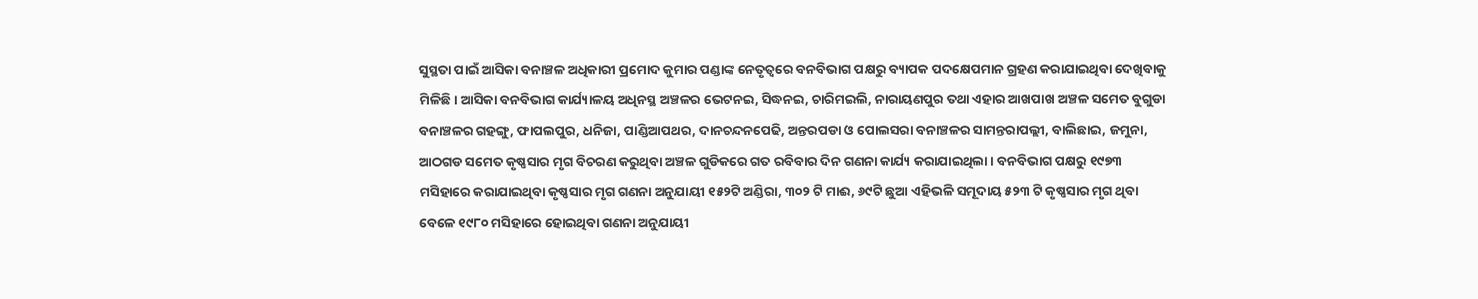ସୁସ୍ଥତା ପାଇଁ ଆସିକା ବନାଞ୍ଚଳ ଅଧିକାରୀ ପ୍ରମୋଦ କୁମାର ପଣ୍ଡାଙ୍କ ନେତୃତ୍ୱରେ ବନବିଭାଗ ପକ୍ଷରୁ ବ୍ୟାପକ ପଦକ୍ଷେପମାନ ଗ୍ରହଣ କରାଯାଇଥିବା ଦେଖିବାକୁ ମିଳିଛି। ଆସିକା ବନବିଭାଗ କାର୍ଯ୍ୟାଳୟ ଅଧିନସ୍ଥ ଅଞ୍ଚଳର ଭେଟନଇ, ସିଦ୍ଧନଇ, ଚାରିମଇଲି, ନାରାୟଣପୁର ତଥା ଏହାର ଆଖପାଖ ଅଞ୍ଚଳ ସମେତ ବୁଗୁଡା ବନାଞ୍ଚଳର ଗହଙ୍ଗୁ, ଫାପଲପୁର, ଧନିଜା, ପାଣ୍ଡିଆପଥର, ଦାନଚନ୍ଦନପେଢି, ଅନ୍ତରପଡା ଓ ପୋଲସରା ବନାଞ୍ଚଳର ସାମନ୍ତରାପଲ୍ଲୀ, ବାଲିଛାଇ, ଜମୁନା, ଆଠଗଡ ସମେତ କୃଷ୍ଣସାର ମୃଗ ବିଚରଣ କରୁଥିବା ଅଞ୍ଚଳ ଗୁଡିକରେ ଗତ ରବିବାର ଦିନ ଗଣନା କାର୍ଯ୍ୟ କରାଯାଇଥିଲା । ବନବିଭାଗ ପକ୍ଷରୁ ୧୯୭୩ ମସିହାରେ କରାଯାଇଥିବା କୃଷ୍ଣସାର ମୃଗ ଗଣନା ଅନୁଯାୟୀ ୧୫୨ଟି ଅଣ୍ଡିରା, ୩୦୨ ଟି ମାଈ, ୬୯ଟି ଛୁଆ ଏହିଭଳି ସମୂଦାୟ ୫୨୩ ଟି କୃଷ୍ଣସାର ମୃଗ ଥିବା ବେଳେ ୧୯୮୦ ମସିହାରେ ହୋଇଥିବା ଗଣନା ଅନୁଯାୟୀ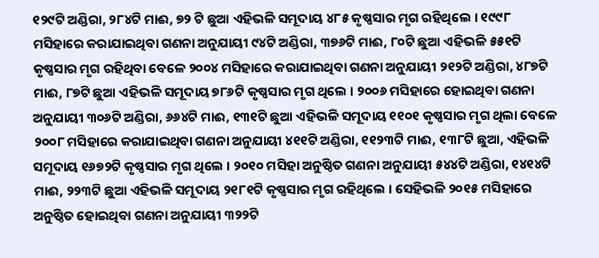୧୨୯ଟି ଅଣ୍ଡିରା, ୨୮୪ଟି ମାଈ, ୭୨ ଟି ଛୁଆ ଏହିଭଳି ସମୂଦାୟ ୪୮୫ କୃଷ୍ଣସାର ମୃଗ ରହିଥିଲେ । ୧୯୯୮ ମସିହାରେ କରାଯାଇଥିବା ଗଣନା ଅନୁଯାୟୀ ୯୪ଟି ଅଣ୍ଡିରା, ୩୭୬ଟି ମାଈ, ୮୦ଟି ଛୁଆ ଏହିଭଳି ୫୫୧ଟି କୃଷ୍ଣସାର ମୃଗ ରହିଥିବା ବେଳେ ୨୦୦୪ ମସିହାରେ କରାଯାଇଥିବା ଗଣନା ଅନୁଯାୟୀ ୨୧୨ଟି ଅଣ୍ଡିରା, ୪୮୭ଟି ମାଈ, ୮୭ଟି ଛୁଆ ଏହିଭଳି ସମୂଦାୟ ୭୮୬ଟି କୃଷ୍ଣସାର ମୃଗ ଥିଲେ । ୨୦୦୬ ମସିହାରେ ହୋଇଥିବା ଗଣନା ଅନୁଯାୟୀ ୩୦୬ଟି ଅଣ୍ଡିରା, ୬୬୪ଟି ମାଈ, ୧୩୧ଟି ଛୁଆ ଏହିଭଳି ସମୂଦାୟ ୧୧୦୧ କୃଷ୍ଣସାର ମୃଗ ଥିଲା ବେଳେ ୨୦୦୮ ମସିହାରେ କରାଯାଇଥିବା ଗଣନା ଅନୁଯାୟୀ ୪୧୧ଟି ଅଣ୍ଡିରା, ୧୧୨୩ଟି ମାଈ, ୧୩୮ଟି ଛୁଆ, ଏହିଭଳି ସମୂଦାୟ ୧୬୭୨ଟି କୃଷ୍ଣସାର ମୃଗ ଥିଲେ । ୨୦୧୦ ମସିହା ଅନୁଷ୍ଠିତ ଗଣନା ଅନୁଯାୟୀ ୫୪୪ଟି ଅଣ୍ଡିରା, ୧୪୧୪ଟି ମାଈ, ୨୨୩ଟି ଛୁଆ ଏହିଭଳି ସମୂଦାୟ ୨୧୮୧ଟି କୃଷ୍ଣସାର ମୃଗ ରହିଥିଲେ । ସେହିଭଳି ୨୦୧୫ ମସିହାରେ ଅନୁଷ୍ଠିତ ହୋଇଥିବା ଗଣନା ଅନୁଯାୟୀ ୩୨୨ଟି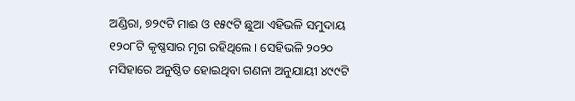ଅଣ୍ଡିରା, ୭୨୯ଟି ମାଈ ଓ ୧୫୯ଟି ଛୁଆ ଏହିଭଳି ସମୁଦାୟ ୧୨୦୮ଟି କୃଷ୍ଣସାର ମୃଗ ରହିଥିଲେ । ସେହିଭଳି ୨୦୨୦ ମସିହାରେ ଅନୁଷ୍ଠିତ ହୋଇଥିବା ଗଣନା ଅନୁଯାୟୀ ୪୯୯ଟି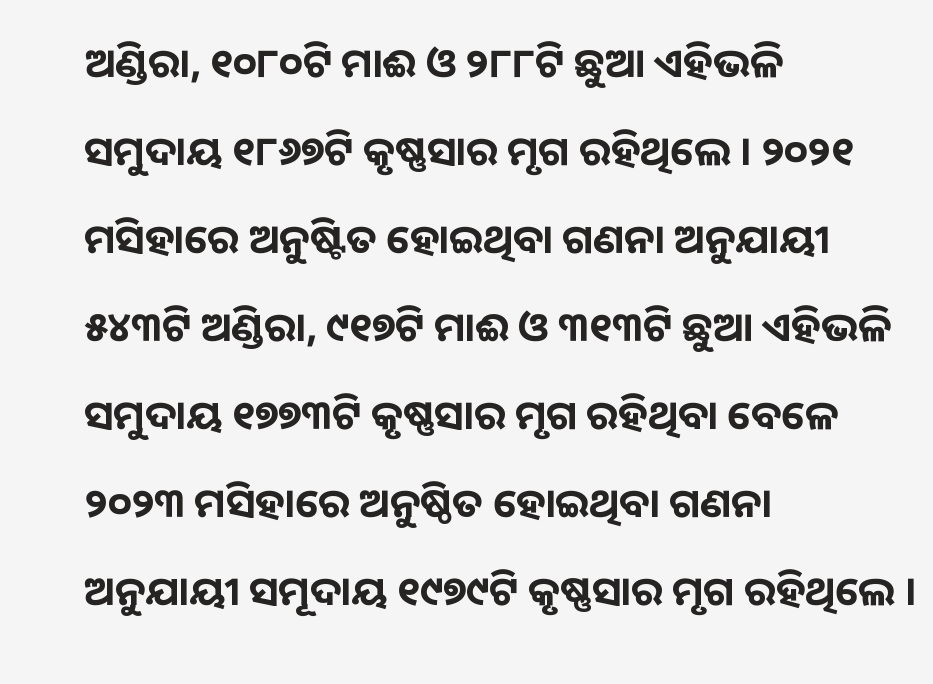ଅଣ୍ଡିରା, ୧୦୮୦ଟି ମାଈ ଓ ୨୮୮ଟି ଛୁଆ ଏହିଭଳି ସମୁଦାୟ ୧୮୬୭ଟି କୃଷ୍ଣସାର ମୃଗ ରହିଥିଲେ । ୨୦୨୧ ମସିହାରେ ଅନୁଷ୍ଟିତ ହୋଇଥିବା ଗଣନା ଅନୁଯାୟୀ ୫୪୩ଟି ଅଣ୍ଡିରା, ୯୧୭ଟି ମାଈ ଓ ୩୧୩ଟି ଛୁଆ ଏହିଭଳି ସମୁଦାୟ ୧୭୭୩ଟି କୃଷ୍ଣସାର ମୃଗ ରହିଥିବା ବେଳେ ୨୦୨୩ ମସିହାରେ ଅନୁଷ୍ଠିତ ହୋଇଥିବା ଗଣନା ଅନୁଯାୟୀ ସମୂଦାୟ ୧୯୭୯ଟି କୃଷ୍ଣସାର ମୃଗ ରହିଥିଲେ ।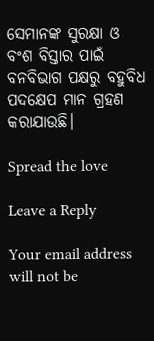ସେମାନଙ୍କ ସୁରକ୍ଷା ଓ ବଂଶ ବିସ୍ତାର ପାଇଁ ବନବିଭାଗ ପକ୍ଷରୁ ବହୁବିଧ ପଦକ୍ଷେପ ମାନ ଗ୍ରହଣ କରାଯାଉଛି।

Spread the love

Leave a Reply

Your email address will not be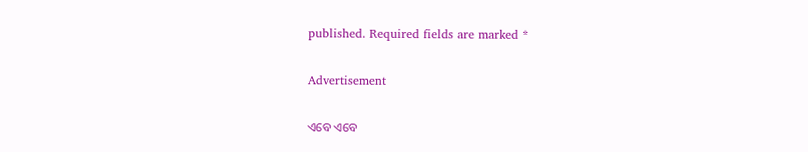published. Required fields are marked *

Advertisement

ଏବେ ଏବେ